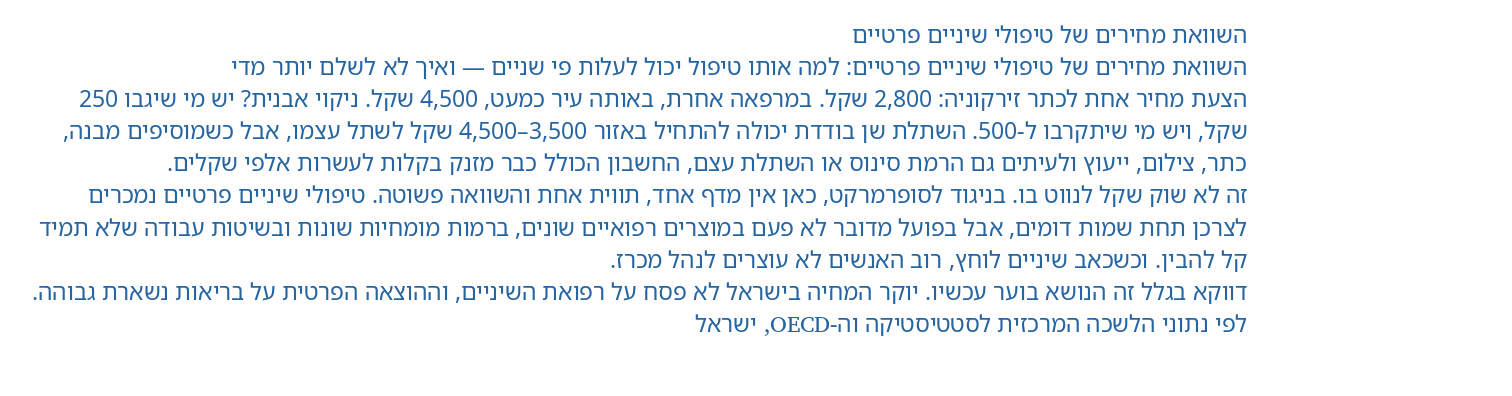השוואת מחירים של טיפולי שיניים פרטיים
השוואת מחירים של טיפולי שיניים פרטיים: למה אותו טיפול יכול לעלות פי שניים — ואיך לא לשלם יותר מדי
הצעת מחיר אחת לכתר זירקוניה: 2,800 שקל. במרפאה אחרת, באותה עיר כמעט, 4,500 שקל. ניקוי אבנית? יש מי שיגבו 250 שקל, ויש מי שיתקרבו ל-500. השתלת שן בודדת יכולה להתחיל באזור 3,500–4,500 שקל לשתל עצמו, אבל כשמוסיפים מבנה, כתר, צילום, ייעוץ ולעיתים גם הרמת סינוס או השתלת עצם, החשבון הכולל כבר מזנק בקלות לעשרות אלפי שקלים.
זה לא שוק שקל לנווט בו. בניגוד לסופרמרקט, כאן אין מדף אחד, תווית אחת והשוואה פשוטה. טיפולי שיניים פרטיים נמכרים לצרכן תחת שמות דומים, אבל בפועל מדובר לא פעם במוצרים רפואיים שונים, ברמות מומחיות שונות ובשיטות עבודה שלא תמיד קל להבין. וכשכאב שיניים לוחץ, רוב האנשים לא עוצרים לנהל מכרז.
דווקא בגלל זה הנושא בוער עכשיו. יוקר המחיה בישראל לא פסח על רפואת השיניים, וההוצאה הפרטית על בריאות נשארת גבוהה. לפי נתוני הלשכה המרכזית לסטטיסטיקה וה-OECD, ישראל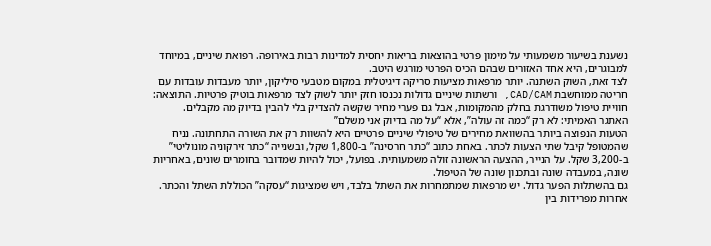נשענת בשיעור משמעותי על מימון פרטי בהוצאות בריאות יחסית למדינות רבות באירופה. רפואת שיניים, במיוחד למבוגרים, היא אחד האזורים שבהם הכיס הפרטי מורגש היטב.
לצד זאת, השוק השתנה. יותר מרפאות מציעות סריקה דיגיטלית במקום מטבעי סיליקון, יותר מעבדות עובדות עם חריטה ממוחשבת CAD/CAM, ורשתות שיניים גדולות נכנסו חזק יותר לשוק לצד מרפאות בוטיק פרטיות. התוצאה: חוויית טיפול משודרגת בחלק מהמקומות, אבל גם פערי מחיר שקשה להצדיק בלי להבין בדיוק מה מקבלים.
האתגר האמיתי: לא רק “כמה זה עולה”, אלא “על מה בדיוק אני משלם”
הטעות הנפוצה ביותר בהשוואת מחירים של טיפולי שיניים פרטיים היא להשוות רק את השורה התחתונה. נניח שהמטופל קיבל שתי הצעות לכתר. באחת כתוב “כתר חרסינה” ב-1,800 שקל, ובשנייה “כתר זירקוניה מונוליטי” ב-3,200 שקל. על הנייר, ההצעה הראשונה זולה משמעותית. בפועל, יכול להיות שמדובר בחומרים שונים, באחריות שונה, במעבדה שונה ובתכנון שונה של הטיפול.
גם בהשתלות הפער גדול. יש מרפאות שמתמחרות את השתל בלבד, ויש שמציגות “עסקה” הכוללת השתל והכתר. אחרות מפרידות בין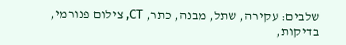שלבים: עקירה, שתל, מבנה, כתר, CT, צילום פנורמי, בדיקות,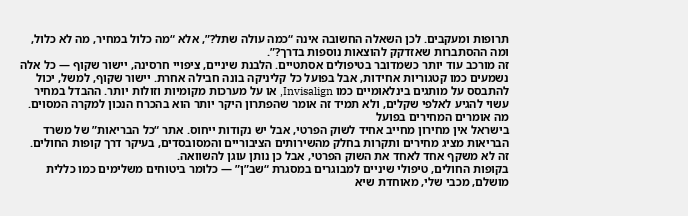תרופות ומעקבים. לכן השאלה החשובה אינה “כמה עולה שתל?”, אלא “מה כלול במחיר, מה לא כלול, ומה ההסתברות שאזדקק להוצאות נוספות בדרך?”.
זה מורכב עוד יותר כשמדובר בטיפולים אסתטיים. הלבנת שיניים, ציפויי חרסינה, יישור שקוף — כל אלה נשמעים כמו קטגוריות אחידות, אבל בפועל כל קליניקה בונה חבילה אחרת. יישור שקוף, למשל, יכול להתבסס על מותגים בינלאומיים כמו Invisalign, או על מערכות מקומיות וזולות יותר. ההבדל במחיר עשוי להגיע לאלפי שקלים, ולא תמיד זה אומר שהפתרון היקר יותר הוא בהכרח הנכון למקרה המסוים.
מה אומרים המחירים בפועל
בישראל אין מחירון מחייב אחיד לשוק הפרטי, אבל יש נקודות ייחוס. אתר “כל הבריאות” של משרד הבריאות מציג מחירים ותקרות בחלק מהשירותים הציבוריים והמסובסדים, בעיקר דרך קופות החולים. זה לא משקף אחד לאחד את השוק הפרטי, אבל כן נותן עוגן להשוואה.
בקופות החולים, טיפולי שיניים למבוגרים במסגרת “שב”ן” — כלומר ביטוחים משלימים כמו כללית מושלם, מכבי שלי, מאוחדת שיא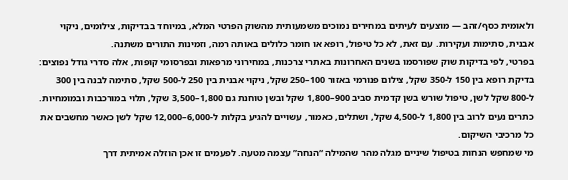ולאומית כסף/זהב — מוצעים לעיתים במחירים נמוכים משמעותית מהשוק הפרטי המלא, במיוחד בבדיקות, צילומים, ניקוי אבנית, סתימות ועקירות. עם זאת, לא כל טיפול, רופא או חומר כלולים באותה רמה, וזמינות התורים משתנה.
בפרטי, לפי בדיקות שוק שפורסמו בשנים האחרונות באתרי צרכנות, במחירוני מרפאות ובפרסומי קופות, אלה סדרי גודל נפוצים: בדיקת רופא בין 150 ל-350 שקל, צילום פנורמי באזור 100–250 שקל, ניקוי אבנית בין 250 ל-500 שקל, סתימה לבנה בין 300 ל-800 שקל לשן, טיפול שורש בשן קדמית סביב 900–1,800 שקל ובשן טוחנת גם 1,800–3,500 שקל, תלוי במורכבות ובמומחיות. כתרים נעים לרוב בין 1,800 ל-4,500 שקל, ושתלים, כאמור, עשויים להגיע בקלות ל-6,000–12,000 שקל לשן כאשר מחשבים את כל מרכיבי השיקום.
מי שמחפש הנחות בטיפול שיניים מגלה מהר שהמילה “הנחה” עצמה מטעה. לפעמים זו אכן הוזלה אמיתית דרך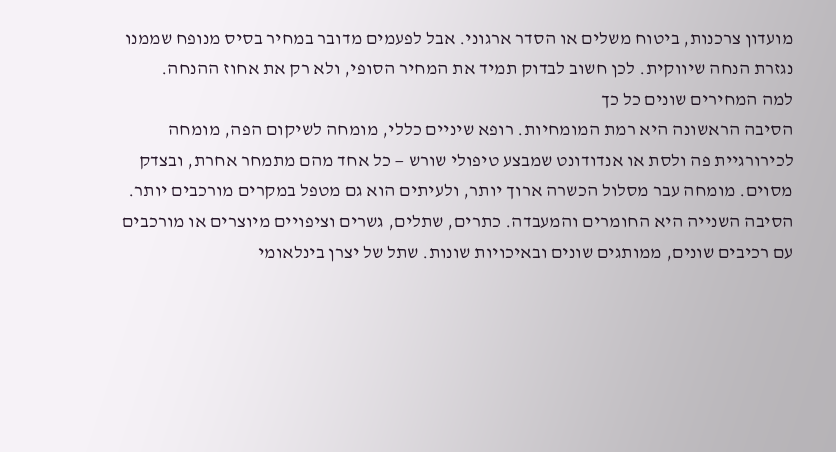מועדון צרכנות, ביטוח משלים או הסדר ארגוני. אבל לפעמים מדובר במחיר בסיס מנופח שממנו נגזרת הנחה שיווקית. לכן חשוב לבדוק תמיד את המחיר הסופי, ולא רק את אחוז ההנחה.
למה המחירים שונים כל כך
הסיבה הראשונה היא רמת המומחיות. רופא שיניים כללי, מומחה לשיקום הפה, מומחה לכירורגיית פה ולסת או אנדודונט שמבצע טיפולי שורש — כל אחד מהם מתמחר אחרת, ובצדק מסוים. מומחה עבר מסלול הכשרה ארוך יותר, ולעיתים הוא גם מטפל במקרים מורכבים יותר.
הסיבה השנייה היא החומרים והמעבדה. כתרים, שתלים, גשרים וציפויים מיוצרים או מורכבים עם רכיבים שונים, ממותגים שונים ובאיכויות שונות. שתל של יצרן בינלאומי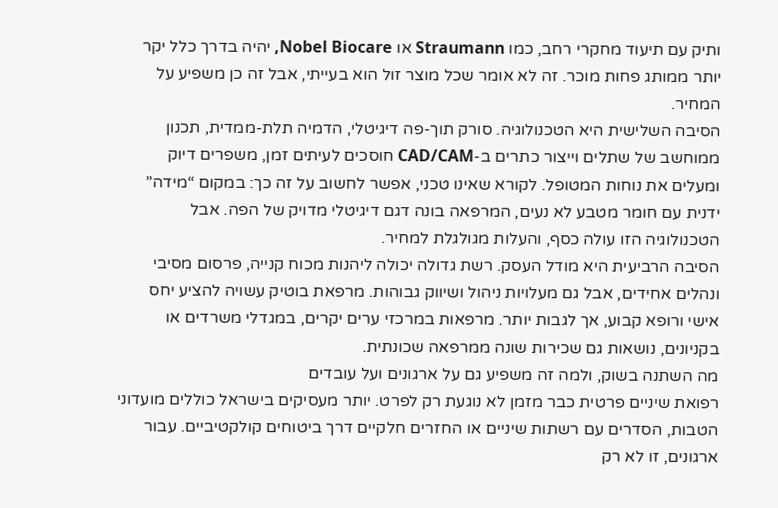ותיק עם תיעוד מחקרי רחב, כמו Straumann או Nobel Biocare, יהיה בדרך כלל יקר יותר ממותג פחות מוכר. זה לא אומר שכל מוצר זול הוא בעייתי, אבל זה כן משפיע על המחיר.
הסיבה השלישית היא הטכנולוגיה. סורק תוך-פה דיגיטלי, הדמיה תלת-ממדית, תכנון ממוחשב של שתלים וייצור כתרים ב-CAD/CAM חוסכים לעיתים זמן, משפרים דיוק ומעלים את נוחות המטופל. לקורא שאינו טכני, אפשר לחשוב על זה כך: במקום “מידה” ידנית עם חומר מטבע לא נעים, המרפאה בונה דגם דיגיטלי מדויק של הפה. אבל הטכנולוגיה הזו עולה כסף, והעלות מגולגלת למחיר.
הסיבה הרביעית היא מודל העסק. רשת גדולה יכולה ליהנות מכוח קנייה, פרסום מסיבי ונהלים אחידים, אבל גם מעלויות ניהול ושיווק גבוהות. מרפאת בוטיק עשויה להציע יחס אישי ורופא קבוע, אך לגבות יותר. מרפאות במרכזי ערים יקרים, במגדלי משרדים או בקניונים, נושאות גם שכירות שונה ממרפאה שכונתית.
מה השתנה בשוק, ולמה זה משפיע גם על ארגונים ועל עובדים
רפואת שיניים פרטית כבר מזמן לא נוגעת רק לפרט. יותר מעסיקים בישראל כוללים מועדוני הטבות, הסדרים עם רשתות שיניים או החזרים חלקיים דרך ביטוחים קולקטיביים. עבור ארגונים, זו לא רק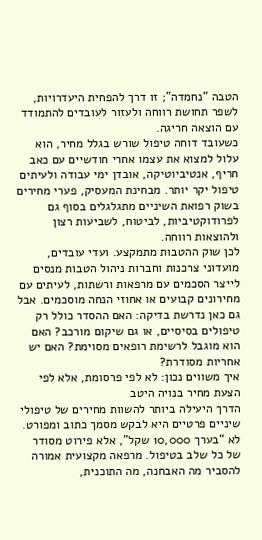הטבה “נחמדה”; זו דרך להפחית היעדרויות, לשפר תחושת רווחה ולעזור לעובדים להתמודד עם הוצאה חריגה.
כשעובד דוחה טיפול שורש בגלל מחיר, הוא עלול למצוא את עצמו אחרי חודשיים עם כאב חריף, אנטיביוטיקה, אובדן ימי עבודה ולעיתים טיפול יקר יותר. מבחינת המעסיק, פערי מחירים בשוק רפואת השיניים מתגלגלים בסוף גם לפרודוקטיביות, לביטוח, לשביעות רצון ולהוצאות רווחה.
לכן שוק ההטבות מתמקצע. ועדי עובדים, מועדוני צרכנות וחברות ניהול הטבות מנסים לייצר הסכמים עם מרפאות ורשתות, לעיתים עם מחירונים קבועים או אחוזי הנחה מוסכמים. אבל גם כאן נדרשת בדיקה: האם ההסדר כולל רק טיפולים בסיסיים, או גם שיקום מורכב? האם הוא מוגבל לרשימת רופאים מסוימת? האם יש אחריות מסודרת?
איך משווים נכון: לא לפי פרסומת, אלא לפי הצעת מחיר בנויה היטב
הדרך היעילה ביותר להשוות מחירים של טיפולי שיניים פרטיים היא לבקש מסמך כתוב ומפורט. לא “בערך 10,000 שקל”, אלא פירוט מסודר של כל שלב בטיפול. מרפאה מקצועית אמורה להסביר מה האבחנה, מה התוכנית,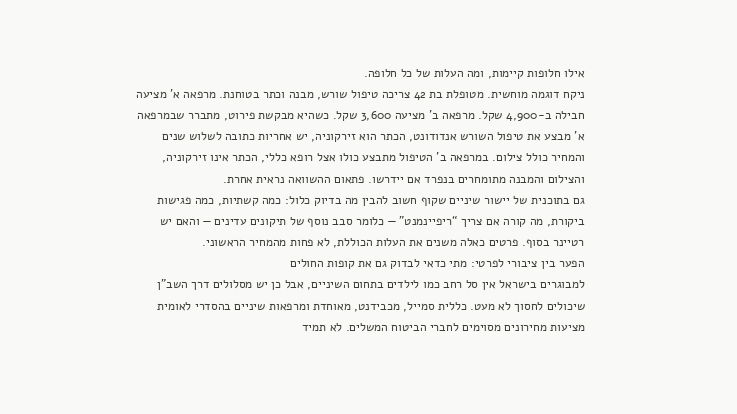אילו חלופות קיימות, ומה העלות של כל חלופה.
ניקח דוגמה מוחשית. מטופלת בת 42 צריכה טיפול שורש, מבנה וכתר בטוחנת. מרפאה א’ מציעה חבילה ב-4,900 שקל. מרפאה ב’ מציעה 3,600 שקל. כשהיא מבקשת פירוט, מתברר שבמרפאה א’ מבצע את טיפול השורש אנדודונט, הכתר הוא זירקוניה, יש אחריות כתובה לשלוש שנים והמחיר כולל צילום. במרפאה ב’ הטיפול מתבצע כולו אצל רופא כללי, הכתר אינו זירקוניה, והצילום והמבנה מתומחרים בנפרד אם יידרשו. פתאום ההשוואה נראית אחרת.
גם בתוכנית של יישור שיניים שקוף חשוב להבין מה בדיוק כלול: כמה קשתיות, כמה פגישות ביקורת, מה קורה אם צריך “ריפיינמנט” — כלומר סבב נוסף של תיקונים עדינים — והאם יש רטיינר בסוף. פרטים כאלה משנים את העלות הכוללת, לא פחות מהמחיר הראשוני.
הפער בין ציבורי לפרטי: מתי כדאי לבדוק גם את קופות החולים
למבוגרים בישראל אין סל רחב כמו לילדים בתחום השיניים, אבל כן יש מסלולים דרך השב”ן שיכולים לחסוך לא מעט. כללית סמייל, מכבידנט, מאוחדת ומרפאות שיניים בהסדרי לאומית מציעות מחירונים מסוימים לחברי הביטוח המשלים. לא תמיד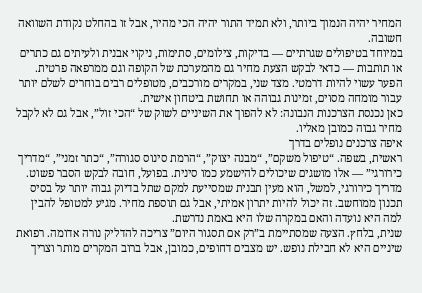המחיר יהיה הנמוך ביותר, ולא תמיד התור יהיה הכי מהיר, אבל זו בהחלט נקודת השוואה חשובה.
במיוחד בטיפולים שגרתיים — בדיקות, צילומים, סתימות, ניקוי אבנית ולעיתים גם כתרים או תותבות — כדאי לבקש הצעת מחיר גם מהמערכת של הקופה וגם ממרפאה פרטית. הפער עשוי להיות דרמטי. מצד שני, במקרים מורכבים, מטופלים רבים בוחרים לשלם יותר עבור מומחה מסוים, זמינות גבוהה או תחושת ביטחון אישית.
כאן נכנסת הצרכנות הנבונה: לא להפוך את השיניים לשוק של “הכי זול”, אבל גם לא לקבל מחיר גבוה כמובן מאליו.
איפה צרכנים נופלים בדרך
ראשית, בשפה. “טיפול משקם”, “מבנה יצוק”, “הרמת סינוס סגורה”, “כתר זמני”, “מדריך כירורגי” — אלו מושגים שיכולים להישמע כמו סינית. בפועל, חובה לבקש הסבר פשוט. מדריך כירורגי, למשל, הוא מעין תבנית שמסייעת למקם שתל בדיוק גבוה יותר על בסיס תכנון ממוחשב. זה יכול להיות יתרון אמיתי, אבל גם תוספת מחיר. מגיע למטופל להבין למה היא נועדה והאם במקרה שלו היא באמת נדרשת.
שנית, בלחץ. הצעה שמסתיימת ב”רק אם תסגור היום” צריכה להדליק נורה אדומה. רפואת שיניים היא לא חבילת נופש. יש מצבים דחופים, כמובן, אבל ברוב המקרים מותר וצריך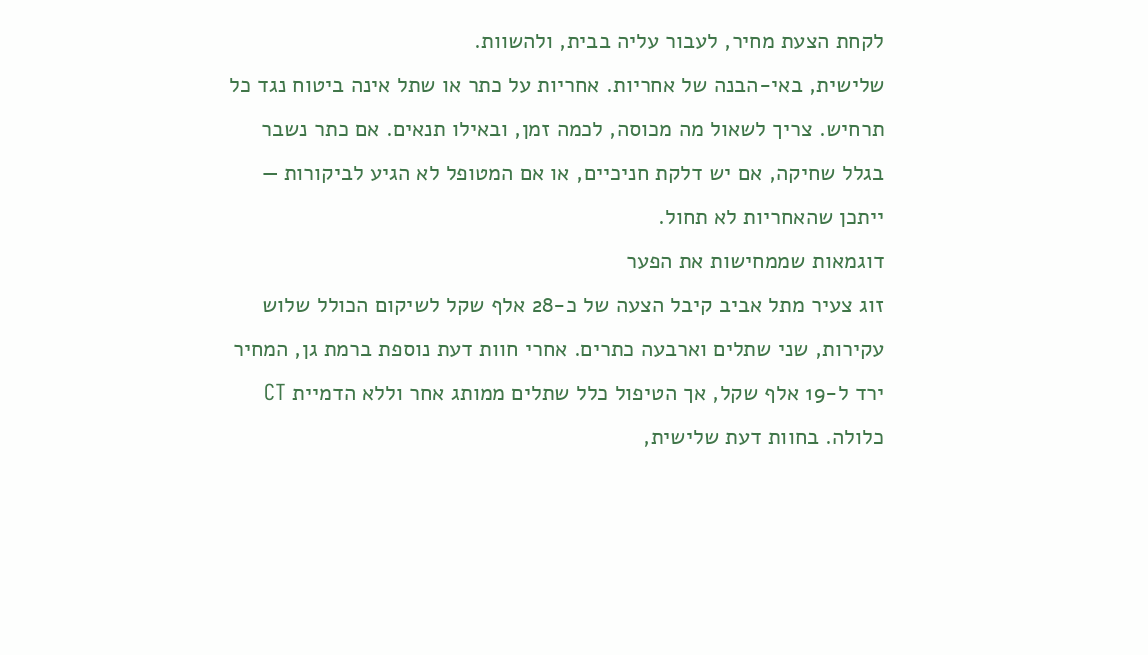לקחת הצעת מחיר, לעבור עליה בבית, ולהשוות.
שלישית, באי-הבנה של אחריות. אחריות על כתר או שתל אינה ביטוח נגד כל תרחיש. צריך לשאול מה מכוסה, לכמה זמן, ובאילו תנאים. אם כתר נשבר בגלל שחיקה, אם יש דלקת חניכיים, או אם המטופל לא הגיע לביקורות — ייתכן שהאחריות לא תחול.
דוגמאות שממחישות את הפער
זוג צעיר מתל אביב קיבל הצעה של כ-28 אלף שקל לשיקום הכולל שלוש עקירות, שני שתלים וארבעה כתרים. אחרי חוות דעת נוספת ברמת גן, המחיר ירד ל-19 אלף שקל, אך הטיפול כלל שתלים ממותג אחר וללא הדמיית CT כלולה. בחוות דעת שלישית,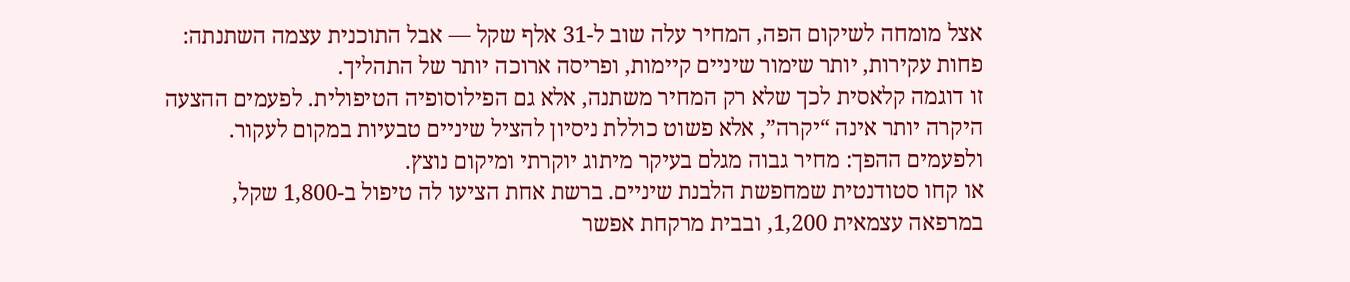אצל מומחה לשיקום הפה, המחיר עלה שוב ל-31 אלף שקל — אבל התוכנית עצמה השתנתה: פחות עקירות, יותר שימור שיניים קיימות, ופריסה ארוכה יותר של התהליך.
זו דוגמה קלאסית לכך שלא רק המחיר משתנה, אלא גם הפילוסופיה הטיפולית. לפעמים ההצעה היקרה יותר אינה “יקרה”, אלא פשוט כוללת ניסיון להציל שיניים טבעיות במקום לעקור. ולפעמים ההפך: מחיר גבוה מגלם בעיקר מיתוג יוקרתי ומיקום נוצץ.
או קחו סטודנטית שמחפשת הלבנת שיניים. ברשת אחת הציעו לה טיפול ב-1,800 שקל, במרפאה עצמאית 1,200, ובבית מרקחת אפשר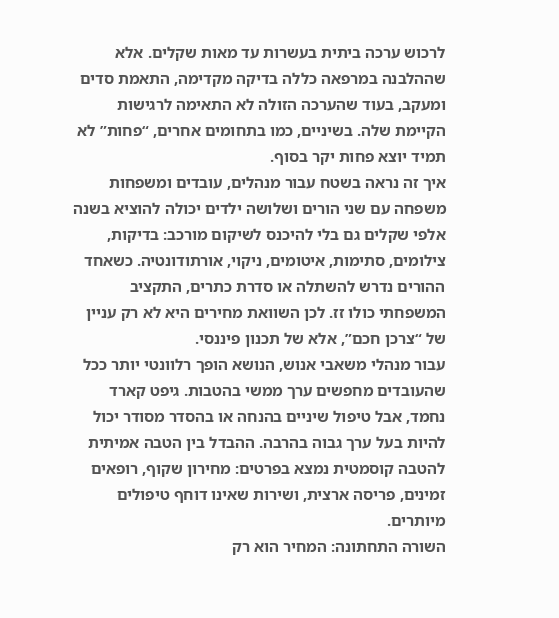לרכוש ערכה ביתית בעשרות עד מאות שקלים. אלא שההלבנה במרפאה כללה בדיקה מקדימה, התאמת סדים ומעקב, בעוד שהערכה הזולה לא התאימה לרגישות הקיימת שלה. בשיניים, כמו בתחומים אחרים, “פחות” לא תמיד יוצא פחות יקר בסוף.
איך זה נראה בשטח עבור מנהלים, עובדים ומשפחות
משפחה עם שני הורים ושלושה ילדים יכולה להוציא בשנה אלפי שקלים גם בלי להיכנס לשיקום מורכב: בדיקות, צילומים, סתימות, איטומים, ניקוי, אורתודונטיה. כשאחד ההורים נדרש להשתלה או סדרת כתרים, התקציב המשפחתי כולו זז. לכן השוואת מחירים היא לא רק עניין של “צרכן חכם”, אלא של תכנון פיננסי.
עבור מנהלי משאבי אנוש, הנושא הופך רלוונטי יותר ככל שהעובדים מחפשים ערך ממשי בהטבות. גיפט קארד נחמד, אבל טיפול שיניים בהנחה או בהסדר מסודר יכול להיות בעל ערך גבוה בהרבה. ההבדל בין הטבה אמיתית להטבה קוסמטית נמצא בפרטים: מחירון שקוף, רופאים זמינים, פריסה ארצית, ושירות שאינו דוחף טיפולים מיותרים.
השורה התחתונה: המחיר הוא רק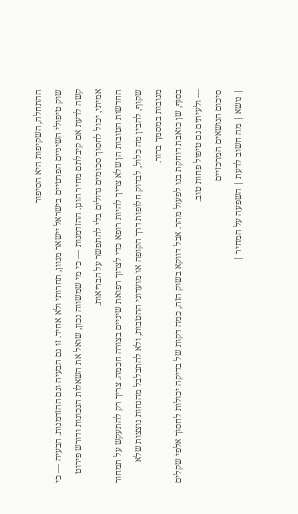ההתחלה, השקיפות היא הסיפור
שוק טיפולי השיניים הפרטיים בישראל יישאר מגוון, תחרותי ולא אחיד. זו גם הבעיה וגם ההזדמנות. הבעיה — כי קשה לדעת אם קיבלתם מחיר הוגן. ההזדמנות — כי מי שמשווה נכון, שואל את השאלות הנכונות ודורש פירוט אמיתי, יכול לחסוך סכומים גדולים בלי להתפשר על הבריאות.
החדשות הטובות הן שלא צריך להיות רופא כדי לצרוך רפואת שיניים בצורה חכמה. צריך רק להתעקש על תמחור שקוף, להבין מה כלול, לבדוק חלופות דרך הקופה או מועדוני ההטבות, ולא להתבלבל מהנחות נוצצות שלא מגובות במסמך ברור.
בסוף, שן כואבת דוחקת בנו לפעול מהר. אבל דווקא בשוק הזה, כמה דקות של בדיקה יכולות לחסוך אלפי שקלים — ולעיתים גם טיפול פחות טוב.
סיכום הנושאים המרכזיים
| נושא | מה חשוב לדעת | השפעה על המחיר |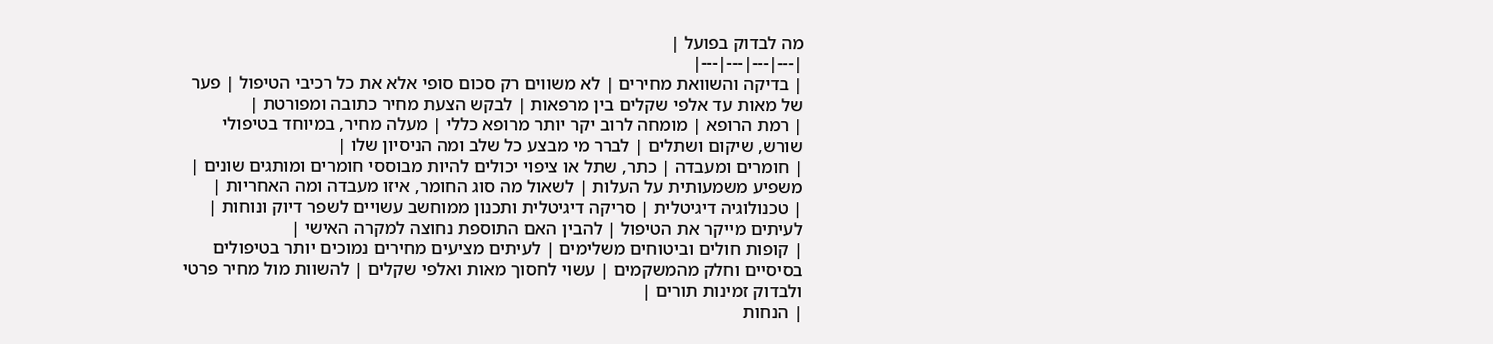מה לבדוק בפועל |
|---|---|---|---|
| בדיקה והשוואת מחירים | לא משווים רק סכום סופי אלא את כל רכיבי הטיפול | פער של מאות עד אלפי שקלים בין מרפאות | לבקש הצעת מחיר כתובה ומפורטת |
| רמת הרופא | מומחה לרוב יקר יותר מרופא כללי | מעלה מחיר, במיוחד בטיפולי שורש, שיקום ושתלים | לברר מי מבצע כל שלב ומה הניסיון שלו |
| חומרים ומעבדה | כתר, שתל או ציפוי יכולים להיות מבוססי חומרים ומותגים שונים | משפיע משמעותית על העלות | לשאול מה סוג החומר, איזו מעבדה ומה האחריות |
| טכנולוגיה דיגיטלית | סריקה דיגיטלית ותכנון ממוחשב עשויים לשפר דיוק ונוחות | לעיתים מייקר את הטיפול | להבין האם התוספת נחוצה למקרה האישי |
| קופות חולים וביטוחים משלימים | לעיתים מציעים מחירים נמוכים יותר בטיפולים בסיסיים וחלק מהמשקמים | עשוי לחסוך מאות ואלפי שקלים | להשוות מול מחיר פרטי ולבדוק זמינות תורים |
| הנחות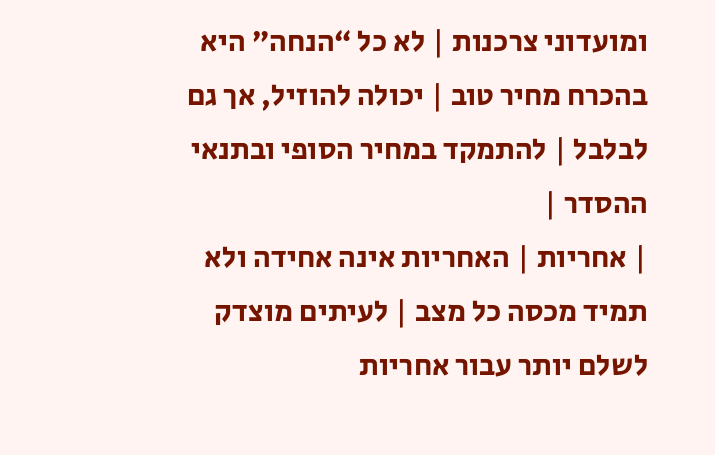ומועדוני צרכנות | לא כל “הנחה” היא בהכרח מחיר טוב | יכולה להוזיל, אך גם לבלבל | להתמקד במחיר הסופי ובתנאי ההסדר |
| אחריות | האחריות אינה אחידה ולא תמיד מכסה כל מצב | לעיתים מוצדק לשלם יותר עבור אחריות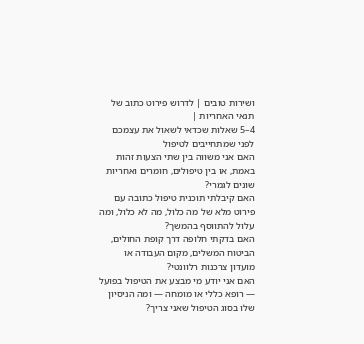ושירות טובים | לדרוש פירוט כתוב של תנאי האחריות |
4–5 שאלות שכדאי לשאול את עצמכם לפני שמתחייבים לטיפול
האם אני משווה בין שתי הצעות זהות באמת, או בין טיפולים, חומרים ואחריות שונים לגמרי?
האם קיבלתי תוכנית טיפול כתובה עם פירוט מלא של מה כלול, מה לא כלול, ומה עלול להתווסף בהמשך?
האם בדקתי חלופה דרך קופת החולים, הביטוח המשלים, מקום העבודה או מועדון צרכנות רלוונטי?
האם אני יודע מי מבצע את הטיפול בפועל — רופא כללי או מומחה — ומה הניסיון שלו בסוג הטיפול שאני צריך?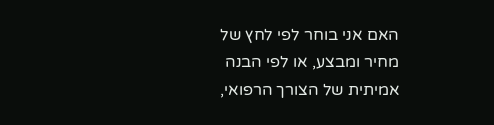האם אני בוחר לפי לחץ של מחיר ומבצע, או לפי הבנה אמיתית של הצורך הרפואי,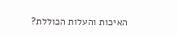האיכות והעלות הכוללת?